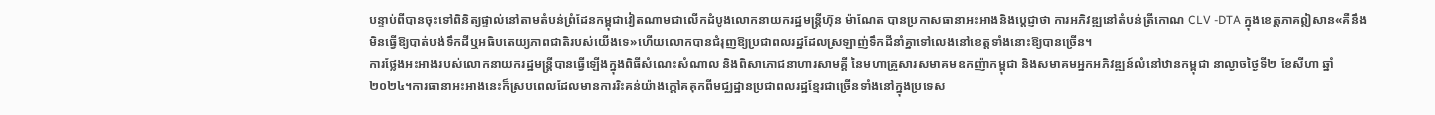បន្ទាប់ពីបានចុះទៅពិនិត្យផ្ទាល់នៅតាមតំបន់ព្រំដែនកម្ពុជាវៀតណាមជាលើកដំបូងលោកនាយករដ្ឋមន្ត្រីហ៊ុន ម៉ាណែត បានប្រកាសធានាអះអាងនិងប្តេជ្ញាថា ការអភិវឌ្ឍនៅតំបន់ត្រីកោណ CLV -DTA ក្នុងខេត្តភាគឦសាន«គឺនឹងមិនធ្វើឱ្យបាត់បង់ទឹកដីឬអធិបតេយ្យភាពជាតិរបស់យើងទេ»ហើយលោកបានជំរុញឱ្យប្រជាពលរដ្ឋដែលស្រឡាញ់ទឹកដីនាំគ្នាទៅលេងនៅខេត្តទាំងនោះឱ្យបានច្រើន។
ការថ្លែងអះអាងរបស់លោកនាយករដ្ឋមន្រ្ដីបានធ្វើឡើងក្នុងពិធីសំណេះសំណាល និងពិសាភោជនាហារសាមគ្គី នៃមហាគ្រួសារសមាគមឧកញ៉ាកម្ពុជា និងសមាគមអ្នកអភិវឌ្ឍន៍លំនៅឋានកម្ពុជា នាល្ងាចថ្ងៃទី២ ខែសីហា ឆ្នាំ២០២៤។ការធានាអះអាងនេះក៏ស្របពេលដែលមានការរិះគន់យ៉ាងក្តៅគគុកពីមជ្ឈដ្ឋានប្រជាពលរដ្ឋខ្មែរជាច្រើនទាំងនៅក្នុងប្រទេស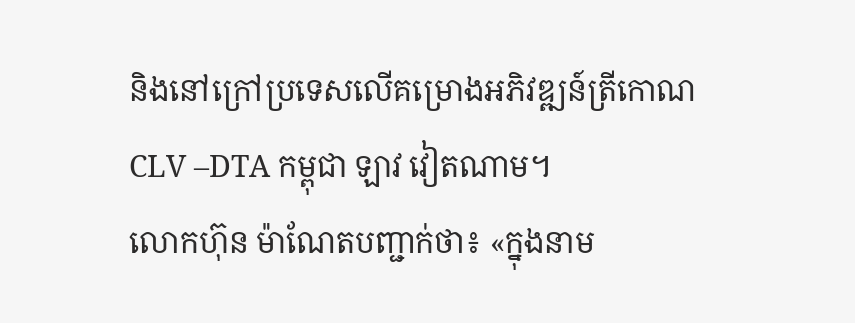និងនៅក្រៅប្រទេសលើគម្រោងអភិវឌ្ឍន៍ត្រីកោណ CLV –DTA កម្ពុជា ឡាវ វៀតណាម។
លោកហ៊ុន ម៉ាណែតបញ្ជាក់ថា៖ «ក្នុងនាម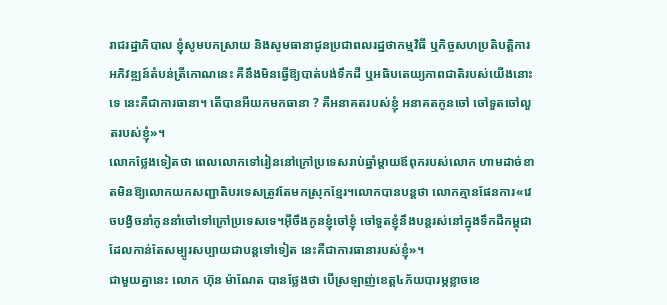រាជរដ្ឋាភិបាល ខ្ញុំសូមបកស្រាយ និងសូមធានាជូនប្រជាពលរដ្ឋថាកម្មវិធី ឬកិច្ចសហប្រតិបត្តិការអភិវឌ្ឍន៍តំបន់ត្រីកោណនេះ គឺនឹងមិនធ្វើឱ្យបាត់បង់ទឹកដី ឬអធិបតេយ្យភាពជាតិរបស់យើងនោះទេ នេះគឺជាការធានា។ តើបានអីយកមកធានា ? គឺអនាគតរបស់ខ្ញុំ អនាគតកូនចៅ ចៅទួតចៅលួតរបស់ខ្ញុំ»។
លោកថ្លែងទៀតថា ពេលលោកទៅរៀននៅក្រៅប្រទេសរាប់ឆ្នាំម្តាយឪពុករបស់លោក ហាមដាច់ខាតមិនឱ្យលោកយកសញ្ជាតិបរទេសត្រូវតែមកស្រុកខ្មែរ។លោកបានបន្តថា លោកគ្មានផែនការ«វេចបង្វិចនាំកូននាំចៅទៅក្រៅប្រទេសទេ។អ៊ីចឹងកូនខ្ញុំចៅខ្ញុំ ចៅទួតខ្ញុំនឹងបន្តរស់នៅក្នុងទឹកដីកម្ពុជាដែលកាន់តែសម្បូរសប្បាយជាបន្តទៅទៀត នេះគឺជាការធានារបស់ខ្ញុំ»។
ជាមួយគ្នានេះ លោក ហ៊ុន ម៉ាណែត បានថ្លែងថា បើស្រឡាញ់ខេត្ត៤ភ័យបារម្ភខ្លាចខេ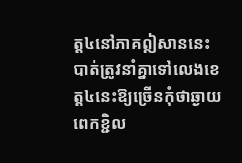ត្ត៤នៅភាគឦសាននេះបាត់ត្រូវនាំគ្នាទៅលេងខេត្ត៤នេះឱ្យច្រើនកុំថាឆ្ងាយពេកខ្ជិល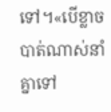ទៅ។«បើខ្លាចបាត់ណាស់នាំគ្នាទៅ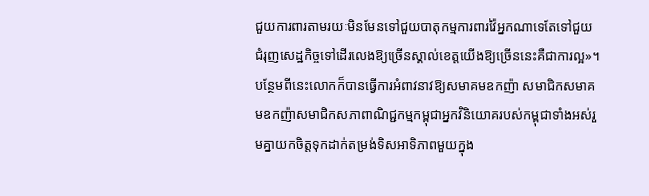ជួយការពារតាមរយៈមិនមែនទៅជួយបាតុកម្មការពារវ៉ៃអ្នកណាទេតែទៅជួយជំរុញសេដ្ឋកិច្ចទៅដើរលេងឱ្យច្រើនស្គាល់ខេត្តយើងឱ្យច្រើននេះគឺជាការល្អ»។
បន្ថែមពីនេះលោកក៏បានធ្វើការអំពាវនាវឱ្យសមាគមឧកញ៉ា សមាជិកសមាគមឧកញ៉ាសមាជិកសភាពាណិជ្ជកម្មកម្ពុជាអ្នកវិនិយោគរបស់កម្ពុជាទាំងអស់រួមគ្នាយកចិត្តទុកដាក់តម្រង់ទិសអាទិភាពមួយក្នុង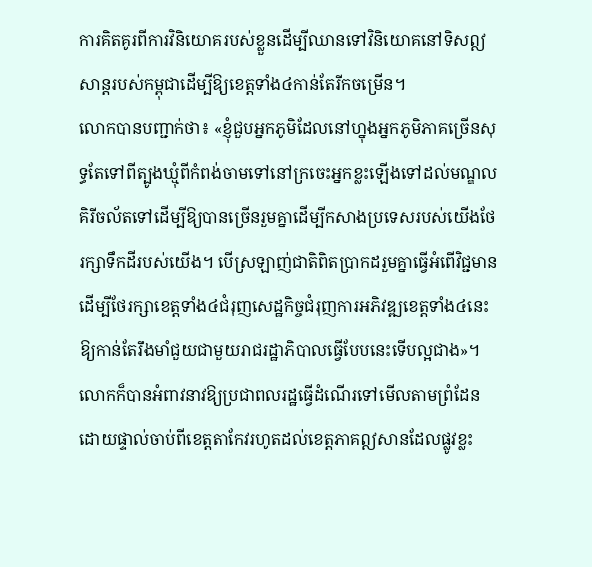ការគិតគូរពីការវិនិយោគរបស់ខ្លួនដើម្បីឈានទៅវិនិយោគនៅទិសឦសាន្តរបស់កម្ពុជាដើម្បីឱ្យខេត្តទាំង៤កាន់តែរីកចម្រើន។
លោកបានបញ្ជាក់ថា៖ «ខ្ញុំជួបអ្នកភូមិដែលនៅហ្នុងអ្នកភូមិភាគច្រើនសុទ្ធតែទៅពីត្បូងឃ្មុំពីកំពង់ចាមទៅនៅក្រចេះអ្នកខ្លះឡើងទៅដល់មណ្ឌលគិរីចល័តទៅដើម្បីឱ្យបានច្រើនរួមគ្នាដើម្បីកសាងប្រទេសរបស់យើងថែរក្សាទឹកដីរបស់យើង។ បើស្រឡាញ់ជាតិពិតប្រាកដរួមគ្នាធ្វើអំពើវិជ្ជមានដើម្បីថែរក្សាខេត្តទាំង៤ជំរុញសេដ្ឋកិច្ចជំរុញការអភិវឌ្ឍខេត្តទាំង៤នេះឱ្យកាន់តែរឹងមាំជួយជាមួយរាជរដ្ឋាភិបាលធ្វើបែបនេះទើបល្អជាង»។
លោកក៏បានអំពាវនាវឱ្យប្រជាពលរដ្ឋធ្វើដំណើរទៅមើលតាមព្រំដែនដោយផ្ទាល់ចាប់ពីខេត្តតាកែវរហូតដល់ខេត្តភាគឦសានដែលផ្លូវខ្លះ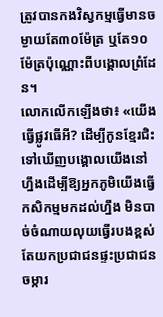ត្រូវបានកងវិស្វកម្មធ្វើមានចម្ងាយតែ៣០ម៉ែត្រ ឬតែ១០ម៉ែត្រប៉ុណ្ណោះពីបង្គោលព្រំដែន។
លោកលើកឡើងថា៖ «យើងធ្វើផ្លូវធើអី? ដើម្បីកូនខ្មែរជិះទៅឃើញបង្គោលយើងនៅហ្នឹងដើម្បីឱ្យអ្នកភូមិយើងធ្វើកសិកម្មមកដល់ហ្នឹង មិនបាច់ចំណាយលុយធ្វើរបងខ្ពស់តែយកប្រជាជនផ្ទះប្រជាជនចម្ការ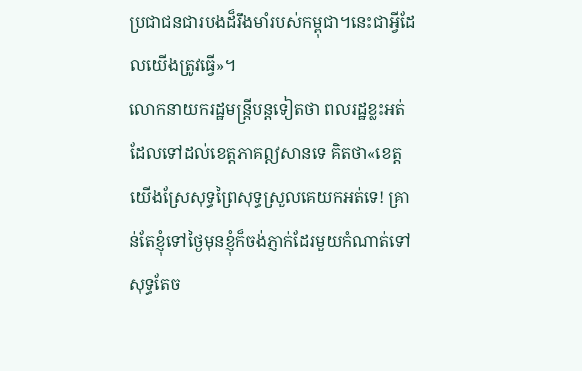ប្រជាជនជារបងដ៏រឹងមាំរបស់កម្ពុជា។នេះជាអ្វីដែលយើងត្រូវធ្វើ»។
លោកនាយករដ្ឋមន្ត្រីបន្តទៀតថា ពលរដ្ឋខ្លះអត់ដែលទៅដល់ខេត្តភាគឦសានទេ គិតថា«ខេត្តយើងស្រែសុទ្ធព្រៃសុទ្ធស្រួលគេយកអត់ទេ! គ្រាន់តែខ្ញុំទៅថ្ងៃមុនខ្ញុំក៏ចង់ភ្ញាក់ដែរមួយកំណាត់ទៅសុទ្ធតែច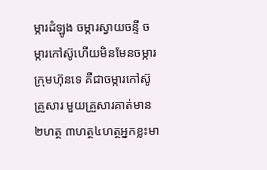ម្ការដំឡូង ចម្ការស្វាយចន្ទី ចម្ការកៅស៊ូហើយមិនមែនចម្ការក្រុមហ៊ុនទេ គឺជាចម្ការកៅស៊ូគ្រួសារ មួយគ្រួសារគាត់មាន២ហត្ថ ៣ហត្ថ៤ហត្ថអ្នកខ្លះមា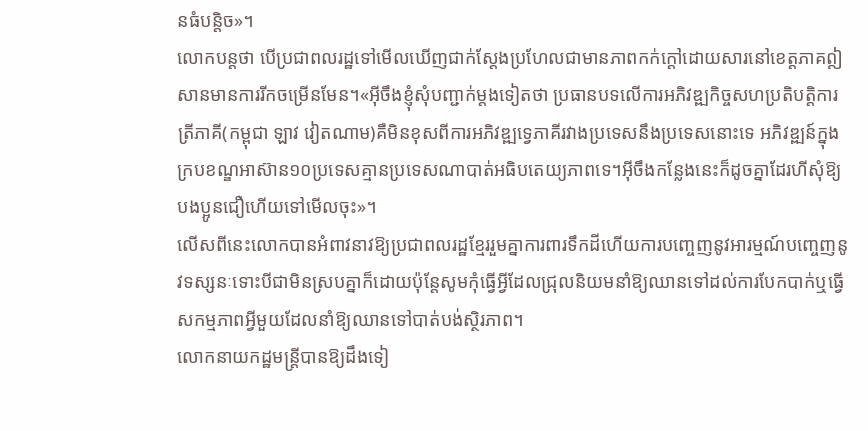នធំបន្តិច»។
លោកបន្តថា បើប្រជាពលរដ្ឋទៅមើលឃើញជាក់ស្តែងប្រហែលជាមានភាពកក់ក្តៅដោយសារនៅខេត្តភាគឦសានមានការរីកចម្រើនមែន។«អ៊ីចឹងខ្ញុំសុំបញ្ជាក់ម្តងទៀតថា ប្រធានបទលើការអភិវឌ្ឍកិច្ចសហប្រតិបត្តិការត្រីភាគី(កម្ពុជា ឡាវ វៀតណាម)គឺមិនខុសពីការអភិវឌ្ឍទ្វេភាគីរវាងប្រទេសនឹងប្រទេសនោះទេ អភិវឌ្ឍន៍ក្នុងក្របខណ្ឌអាស៊ាន១០ប្រទេសគ្មានប្រទេសណាបាត់អធិបតេយ្យភាពទេ។អ៊ីចឹងកន្លែងនេះក៏ដូចគ្នាដែរហីសុំឱ្យបងប្អូនជឿហើយទៅមើលចុះ»។
លើសពីនេះលោកបានអំពាវនាវឱ្យប្រជាពលរដ្ឋខ្មែររួមគ្នាការពារទឹកដីហើយការបញ្ចេញនូវអារម្មណ៍បញ្ចេញនូវទស្សនៈទោះបីជាមិនស្របគ្នាក៏ដោយប៉ុន្តែសូមកុំធ្វើអ្វីដែលជ្រុលនិយមនាំឱ្យឈានទៅដល់ការបែកបាក់ឬធ្វើសកម្មភាពអ្វីមួយដែលនាំឱ្យឈានទៅបាត់បង់ស្ថិរភាព។
លោកនាយកដ្ឋមន្ត្រីបានឱ្យដឹងទៀ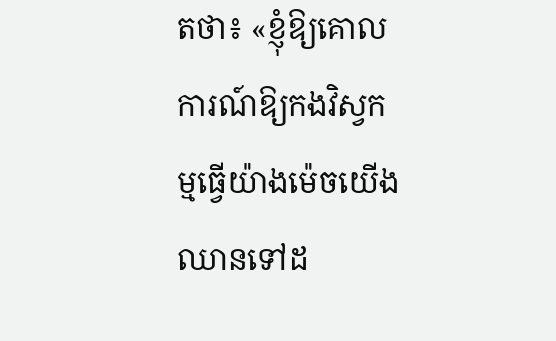តថា៖ «ខ្ញុំឱ្យគោលការណ៍ឱ្យកងវិស្វកម្មធ្វើយ៉ាងម៉េចយើងឈានទៅដ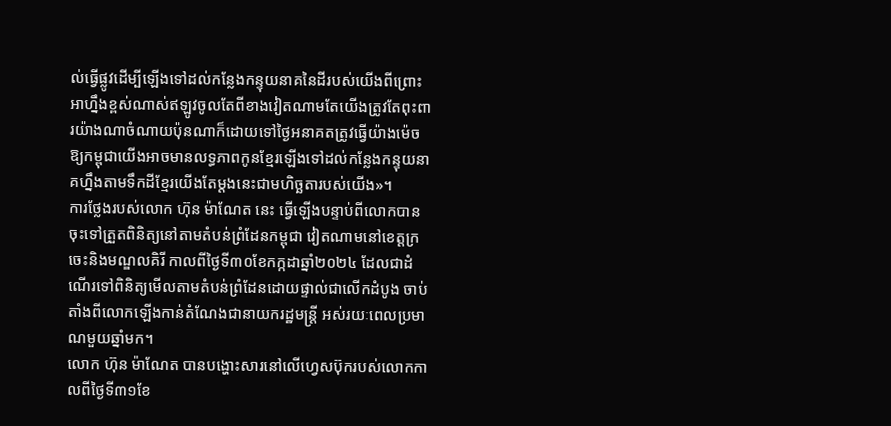ល់ធ្វើផ្លូវដើម្បីឡើងទៅដល់កន្លែងកន្ទុយនាគនៃដីរបស់យើងពីព្រោះអាហ្នឹងខ្ពស់ណាស់ឥឡូវចូលតែពីខាងវៀតណាមតែយើងត្រូវតែពុះពារយ៉ាងណាចំណាយប៉ុនណាក៏ដោយទៅថ្ងៃអនាគតត្រូវធ្វើយ៉ាងម៉េចឱ្យកម្ពុជាយើងអាចមានលទ្ធភាពកូនខ្មែរឡើងទៅដល់កន្លែងកន្ទុយនាគហ្នឹងតាមទឹកដីខ្មែរយើងតែម្តងនេះជាមហិច្ឆតារបស់យើង»។
ការថ្លែងរបស់លោក ហ៊ុន ម៉ាណែត នេះ ធ្វើឡើងបន្ទាប់ពីលោកបានចុះទៅត្រួតពិនិត្យនៅតាមតំបន់ព្រំដែនកម្ពុជា វៀតណាមនៅខេត្តក្រចេះនិងមណ្ឌលគិរី កាលពីថ្ងៃទី៣០ខែកក្កដាឆ្នាំ២០២៤ ដែលជាដំណើរទៅពិនិត្យមើលតាមតំបន់ព្រំដែនដោយផ្ទាល់ជាលើកដំបូង ចាប់តាំងពីលោកឡើងកាន់តំណែងជានាយករដ្ឋមន្ត្រី អស់រយៈពេលប្រមាណមួយឆ្នាំមក។
លោក ហ៊ុន ម៉ាណែត បានបង្ហោះសារនៅលើហ្វេសប៊ុករបស់លោកកាលពីថ្ងៃទី៣១ខែ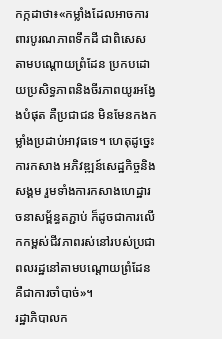កក្កដាថា៖«កម្លាំងដែលអាចការពារបូរណភាពទឹកដី ជាពិសេសតាមបណ្តោយព្រំដែន ប្រកបដោយប្រសិទ្ធភាពនិងចីរភាពយូរអង្វែងបំផុត គឺប្រជាជន មិនមែនកងកម្លាំងប្រដាប់អាវុធទេ។ ហេតុដូច្នេះ ការកសាង អភិវឌ្ឍន៍សេដ្ឋកិច្ចនិងសង្គម រួមទាំងការកសាងហេដ្ឋារចនាសម្ព័ន្ធតភ្ជាប់ ក៏ដូចជាការលើកកម្ពស់ជីវភាពរស់នៅរបស់ប្រជាពលរដ្ឋនៅតាមបណ្តោយព្រំដែនគឺជាការចាំបាច់»។
រដ្ឋាភិបាលក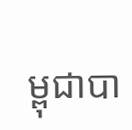ម្ពុជាបា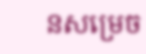នសម្រេច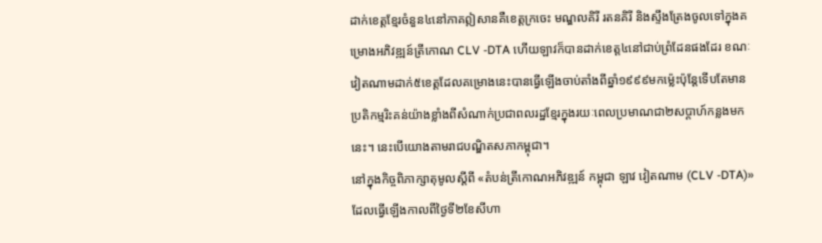ដាក់ខេត្តខ្មែរចំនួន៤នៅភាគឦសានគឺខេត្តក្រចេះ មណ្ឌលគិរី រតនគិរី និងស្ទឹងត្រែងចូលទៅក្នុងគម្រោងអភិវឌ្ឍន៍ត្រីកោណ CLV -DTA ហើយឡាវក៏បានដាក់ខេត្ត៤នៅជាប់ព្រំដែនផងដែរ ខណៈវៀតណាមដាក់៥ខេត្តដែលគម្រោងនេះបានធ្វើឡើងចាប់តាំងពីឆ្នាំ១៩៩៩មកម្ល៉េះប៉ុន្តែទើបតែមានប្រតិកម្មរិះគន់យ៉ាងខ្លាំងពីសំណាក់ប្រជាពលរដ្ឋខ្មែរក្នុងរយៈពេលប្រមាណជា២សប្តាហ៍កន្លងមកនេះ។ នេះបើយោងតាមរាជបណ្ឌិតសភាកម្ពុជា។
នៅក្នុងកិច្ចពិភាក្សាតុមូលស្ដីពី «តំបន់ត្រីកោណអភិវឌ្ឍន៍ កម្ពុជា ឡាវ វៀតណាម (CLV -DTA)»ដែលធ្វើឡើងកាលពីថ្ងៃទី២ខែសីហា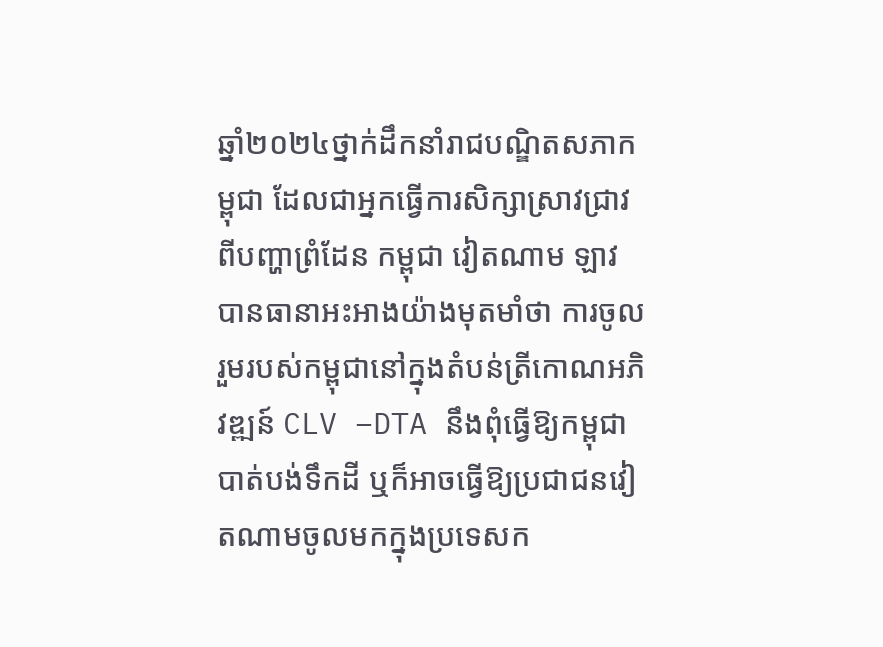ឆ្នាំ២០២៤ថ្នាក់ដឹកនាំរាជបណ្ឌិតសភាកម្ពុជា ដែលជាអ្នកធ្វើការសិក្សាស្រាវជ្រាវពីបញ្ហាព្រំដែន កម្ពុជា វៀតណាម ឡាវ បានធានាអះអាងយ៉ាងមុតមាំថា ការចូលរួមរបស់កម្ពុជានៅក្នុងតំបន់ត្រីកោណអភិវឌ្ឍន៍ CLV –DTA នឹងពុំធ្វើឱ្យកម្ពុជាបាត់បង់ទឹកដី ឬក៏អាចធ្វើឱ្យប្រជាជនវៀតណាមចូលមកក្នុងប្រទេសក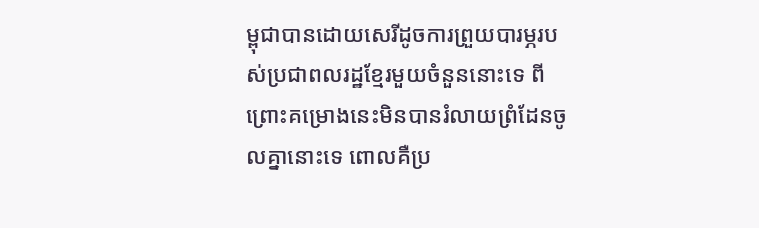ម្ពុជាបានដោយសេរីដូចការព្រួយបារម្ភរបស់ប្រជាពលរដ្ឋខ្មែរមួយចំនួននោះទេ ពីព្រោះគម្រោងនេះមិនបានរំលាយព្រំដែនចូលគ្នានោះទេ ពោលគឺប្រ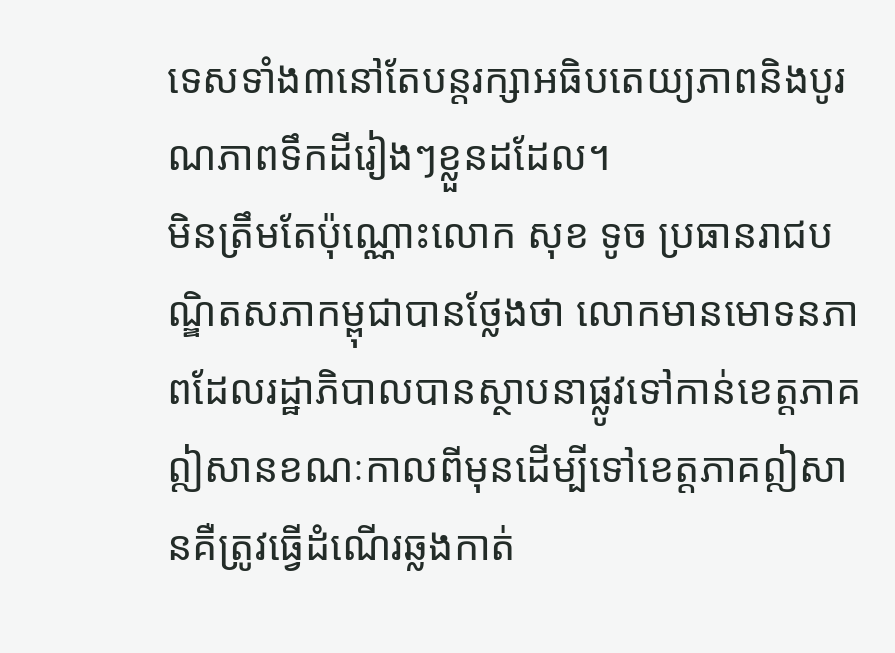ទេសទាំង៣នៅតែបន្តរក្សាអធិបតេយ្យភាពនិងបូរណភាពទឹកដីរៀងៗខ្លួនដដែល។
មិនត្រឹមតែប៉ុណ្ណោះលោក សុខ ទូច ប្រធានរាជបណ្ឌិតសភាកម្ពុជាបានថ្លែងថា លោកមានមោទនភាពដែលរដ្ឋាភិបាលបានស្ថាបនាផ្លូវទៅកាន់ខេត្តភាគឦសានខណៈកាលពីមុនដើម្បីទៅខេត្តភាគឦសានគឺត្រូវធ្វើដំណើរឆ្លងកាត់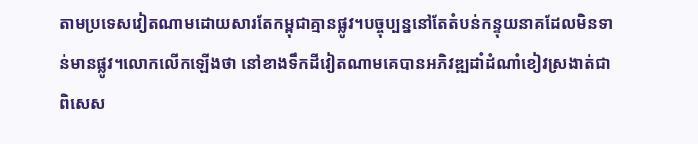តាមប្រទេសវៀតណាមដោយសារតែកម្ពុជាគ្មានផ្លូវ។បច្ចុប្បន្ននៅតែតំបន់កន្ទុយនាគដែលមិនទាន់មានផ្លូវ។លោកលើកឡើងថា នៅខាងទឹកដីវៀតណាមគេបានអភិវឌ្ឍដាំដំណាំខៀវស្រងាត់ជាពិសេស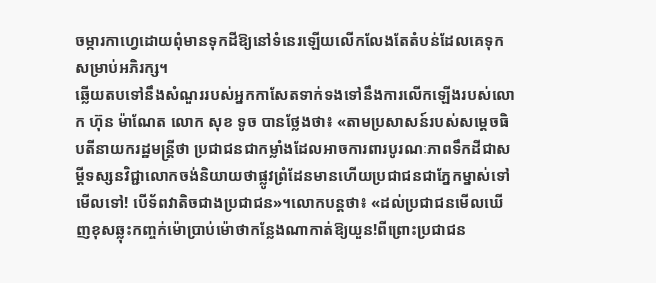ចម្ការកាហ្វេដោយពុំមានទុកដីឱ្យនៅទំនេរឡើយលើកលែងតែតំបន់ដែលគេទុកសម្រាប់អភិរក្ស។
ឆ្លើយតបទៅនឹងសំណួររបស់អ្នកកាសែតទាក់ទងទៅនឹងការលើកឡើងរបស់លោក ហ៊ុន ម៉ាណែត លោក សុខ ទូច បានថ្លែងថា៖ «តាមប្រសាសន៍របស់សម្តេចធិបតីនាយករដ្ឋមន្ត្រីថា ប្រជាជនជាកម្លាំងដែលអាចការពារបូរណៈភាពទឹកដីជាសម្តីទស្សនវិជ្ជាលោកចង់និយាយថាផ្លូវព្រំដែនមានហើយប្រជាជនជាភ្នែកម្នាស់ទៅមើលទៅ! បើទ័ពវាតិចជាងប្រជាជន»។លោកបន្តថា៖ «ដល់ប្រជាជនមើលឃើញខុសឆ្លុះកញ្ចក់ម៉ោប្រាប់ម៉ោថាកន្លែងណាកាត់ឱ្យយួន!ពីព្រោះប្រជាជន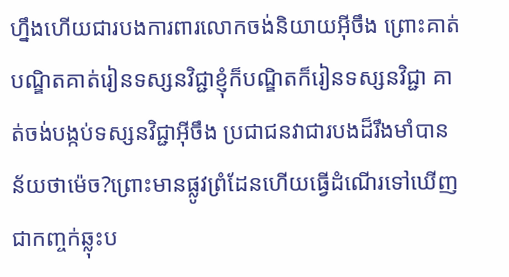ហ្នឹងហើយជារបងការពារលោកចង់និយាយអ៊ីចឹង ព្រោះគាត់បណ្ឌិតគាត់រៀនទស្សនវិជ្ជាខ្ញុំក៏បណ្ឌិតក៏រៀនទស្សនវិជ្ជា គាត់ចង់បង្កប់ទស្សនវិជ្ជាអ៊ីចឹង ប្រជាជនវាជារបងដ៏រឹងមាំបានន័យថាម៉េច?ព្រោះមានផ្លូវព្រំដែនហើយធ្វើដំណើរទៅឃើញជាកញ្ចក់ឆ្លុះប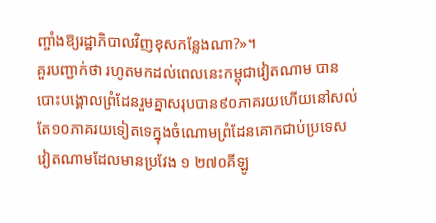ញ្ចាំងឱ្យរដ្ឋាភិបាលវិញខុសកន្លែងណា?»។
គួរបញ្ជាក់ថា រហូតមកដល់ពេលនេះកម្ពុជាវៀតណាម បានបោះបង្គោលព្រំដែនរួមគ្នាសរុបបាន៩០ភាគរយហើយនៅសល់តែ១០ភាគរយទៀតទេក្នុងចំណោមព្រំដែនគោកជាប់ប្រទេសវៀតណាមដែលមានប្រវែង ១ ២៧០គីឡូ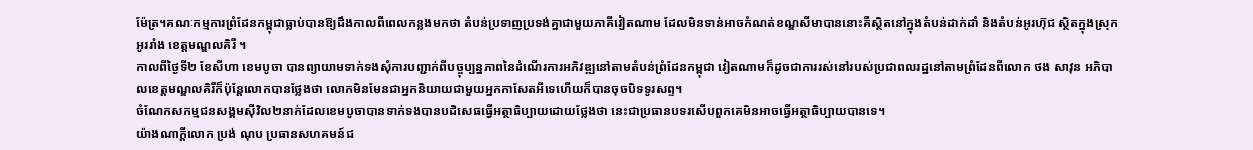ម៉ែត្រ។គណៈកម្មការព្រំដែនកម្ពុជាធ្លាប់បានឱ្យដឹងកាលពីពេលកន្លងមកថា តំបន់ប្រទាញប្រទង់គ្នាជាមួយភាគីវៀតណាម ដែលមិនទាន់អាចកំណត់ខណ្ឌសីមាបាននោះគឺស្ថិតនៅក្នុងតំបន់ដាក់ដាំ និងតំបន់អូរហ៊ុជ ស្ថិតក្នុងស្រុកអូររាំង ខេត្តមណ្ឌលគិរី ។
កាលពីថ្ងៃទី២ ខែសីហា ខេមបូចា បានព្យាយាមទាក់ទងសុំការបញ្ជាក់ពីបច្ចុប្បន្នភាពនៃដំណើរការអភិវឌ្ឍនៅតាមតំបន់ព្រំដែនកម្ពុជា វៀតណាមក៏ដូចជាការរស់នៅរបស់ប្រជាពលរដ្ឋនៅតាមព្រំដែនពីលោក ថង សាវុន អភិបាលខេត្តមណ្ឌលគិរីក៏ប៉ុន្តែលោកបានថ្លែងថា លោកមិនមែនជាអ្នកនិយាយជាមួយអ្នកកាសែតអីទេហើយក៏បានចុចបិទទូរសព្ទ។
ចំណែកសកម្មជនសង្គមស៊ីវិល២នាក់ដែលខេមបូចាបានទាក់ទងបានបដិសេធធ្វើអត្ថាធិប្បាយដោយថ្លែងថា នេះជាប្រធានបទរសើបពួកគេមិនអាចធ្វើអត្ថាធិប្បាយបានទេ។
យ៉ាងណាក្តីលោក ប្រង់ ណុប ប្រធានសហគមន៍ជ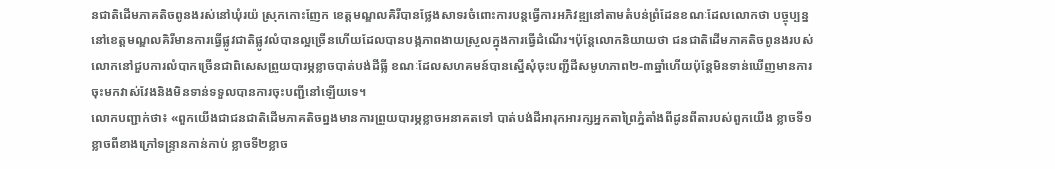នជាតិដើមភាគតិចពូនងរស់នៅឃុំរយ៉ ស្រុកកោះញែក ខេត្តមណ្ឌលគិរីបានថ្លែងសាទរចំពោះការបន្តធ្វើការអភិវឌ្ឍនៅតាមតំបន់ព្រំដែនខណៈដែលលោកថា បច្ចុប្បន្ននៅខេត្តមណ្ឌលគិរីមានការធ្វើផ្លូវជាតិផ្លូវលំបានល្អច្រើនហើយដែលបានបង្កភាពងាយស្រួលក្នុងការធ្វើដំណើរ។ប៉ុន្តែលោកនិយាយថា ជនជាតិដើមភាគតិចពូនងរបស់លោកនៅជួបការលំបាកច្រើនជាពិសេសព្រួយបារម្ភខ្លាចបាត់បង់ដីធ្លី ខណៈដែលសហគមន៍បានស្នើសុំចុះបញ្ជីដីសមូហភាព២-៣ឆ្នាំហើយប៉ុន្តែមិនទាន់ឃើញមានការចុះមកវាស់វែងនិងមិនទាន់ទទួលបានការចុះបញ្ជីនៅឡើយទេ។
លោកបញ្ជាក់ថា៖ «ពួកយើងជាជនជាតិដើមភាគតិចព្នងមានការព្រួយបារម្ភខ្លាចអនាគតទៅ បាត់បង់ដីអារុកអារក្សអ្នកតាព្រៃភ្នំតាំងពីដូនពីតារបស់ពួកយើង ខ្លាចទី១ខ្លាចពីខាងក្រៅទន្ទ្រានកាន់កាប់ ខ្លាចទី២ខ្លាច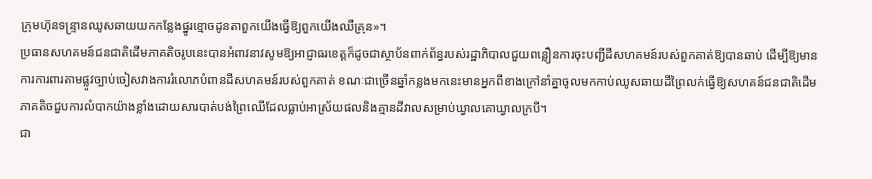ក្រុមហ៊ុនទន្ទ្រានឈូសឆាយយកកន្លែងផ្នូរខ្មោចដូនតាពួកយើងធ្វើឱ្យពួកយើងឈឺគ្រុន»។
ប្រធានសហគមន៍ជនជាតិដើមភាគតិចរូបនេះបានអំពាវនាវសូមឱ្យអាជ្ញាធរខេត្តក៏ដូចជាស្ថាប័នពាក់ព័ន្ធរបស់រដ្ឋាភិបាលជួយពន្លឿនការចុះបញ្ជីដីសហគមន៍របស់ពួកគាត់ឱ្យបានឆាប់ ដើម្បីឱ្យមានការការពារតាមផ្លូវច្បាប់ចៀសវាងការរំលោភបំពានដីសហគមន៍របស់ពួកគាត់ ខណៈជាច្រើនឆ្នាំកន្លងមកនេះមានអ្នកពីខាងក្រៅនាំគ្នាចូលមកកាប់ឈូសឆាយដីព្រៃលក់ធ្វើឱ្យសហគន៍ជនជាតិដើមភាគតិចជួបការលំបាកយ៉ាងខ្លាំងដោយសារបាត់បង់ព្រៃឈើដែលធ្លាប់អាស្រ័យផលនិងគ្មានដីវាលសម្រាប់ឃ្វាលគោឃ្វាលក្របី។
ជា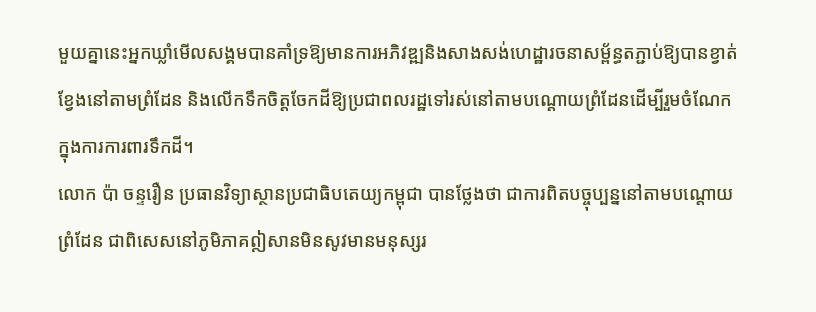មួយគ្នានេះអ្នកឃ្លាំមើលសង្គមបានគាំទ្រឱ្យមានការអភិវឌ្ឍនិងសាងសង់ហេដ្ឋារចនាសម្ព័ន្ធតភ្ជាប់ឱ្យបានខ្វាត់ខ្វែងនៅតាមព្រំដែន និងលើកទឹកចិត្តចែកដីឱ្យប្រជាពលរដ្ឋទៅរស់នៅតាមបណ្តោយព្រំដែនដើម្បីរួមចំណែកក្នុងការការពារទឹកដី។
លោក ប៉ា ចន្ទរឿន ប្រធានវិទ្យាស្ថានប្រជាធិបតេយ្យកម្ពុជា បានថ្លែងថា ជាការពិតបច្ចុប្បន្ននៅតាមបណ្តោយព្រំដែន ជាពិសេសនៅភូមិភាគឦសានមិនសូវមានមនុស្សរ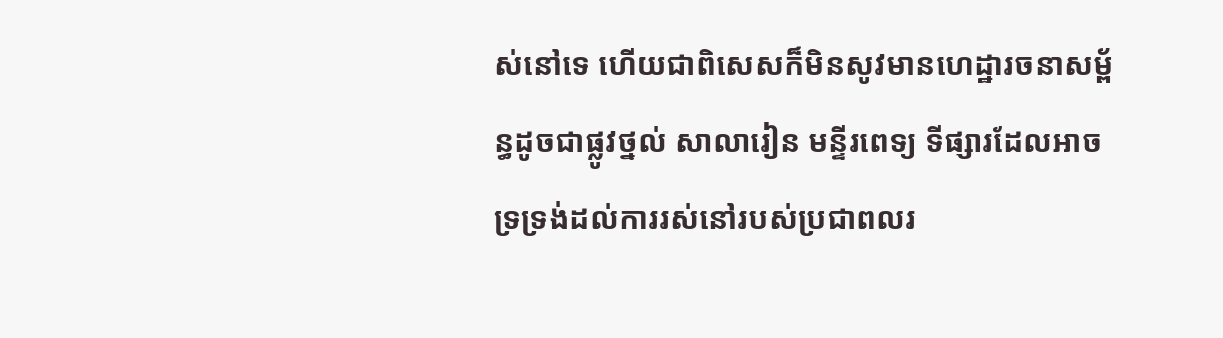ស់នៅទេ ហើយជាពិសេសក៏មិនសូវមានហេដ្ឋារចនាសម្ព័ន្ធដូចជាផ្លូវថ្នល់ សាលារៀន មន្ទីរពេទ្យ ទីផ្សារដែលអាចទ្រទ្រង់ដល់ការរស់នៅរបស់ប្រជាពលរ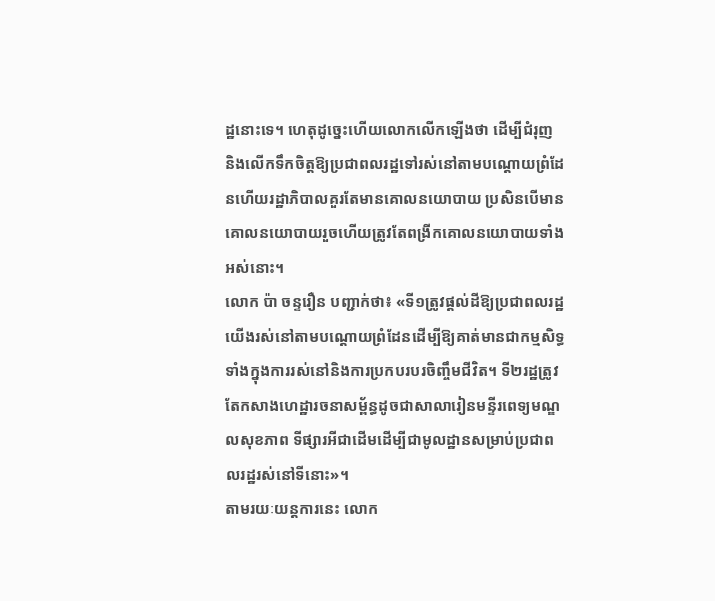ដ្ឋនោះទេ។ ហេតុដូច្នេះហើយលោកលើកឡើងថា ដើម្បីជំរុញ និងលើកទឹកចិត្តឱ្យប្រជាពលរដ្ឋទៅរស់នៅតាមបណ្តោយព្រំដែនហើយរដ្ឋាភិបាលគួរតែមានគោលនយោបាយ ប្រសិនបើមានគោលនយោបាយរួចហើយត្រូវតែពង្រីកគោលនយោបាយទាំងអស់នោះ។
លោក ប៉ា ចន្ទរឿន បញ្ជាក់ថា៖ «ទី១ត្រូវផ្តល់ដីឱ្យប្រជាពលរដ្ឋយើងរស់នៅតាមបណ្តោយព្រំដែនដើម្បីឱ្យគាត់មានជាកម្មសិទ្ធទាំងក្នុងការរស់នៅនិងការប្រកបរបរចិញ្ចឹមជីវិត។ ទី២រដ្ឋត្រូវតែកសាងហេដ្ឋារចនាសម្ព័ន្ធដូចជាសាលារៀនមន្ទីរពេទ្យមណ្ឌលសុខភាព ទីផ្សារអីជាដើមដើម្បីជាមូលដ្ឋានសម្រាប់ប្រជាពលរដ្ឋរស់នៅទីនោះ»។
តាមរយៈយន្តការនេះ លោក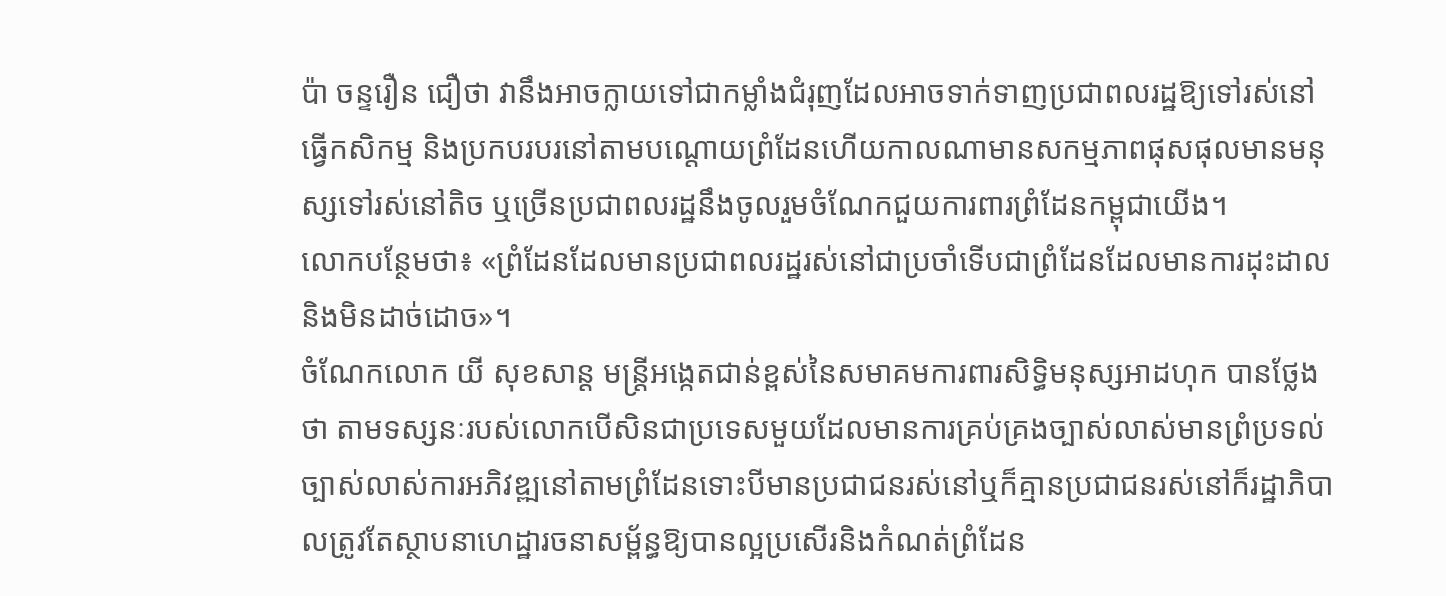ប៉ា ចន្ទរឿន ជឿថា វានឹងអាចក្លាយទៅជាកម្លាំងជំរុញដែលអាចទាក់ទាញប្រជាពលរដ្ឋឱ្យទៅរស់នៅធ្វើកសិកម្ម និងប្រកបរបរនៅតាមបណ្តោយព្រំដែនហើយកាលណាមានសកម្មភាពផុសផុលមានមនុស្សទៅរស់នៅតិច ឬច្រើនប្រជាពលរដ្ឋនឹងចូលរួមចំណែកជួយការពារព្រំដែនកម្ពុជាយើង។
លោកបន្ថែមថា៖ «ព្រំដែនដែលមានប្រជាពលរដ្ឋរស់នៅជាប្រចាំទើបជាព្រំដែនដែលមានការដុះដាល និងមិនដាច់ដោច»។
ចំណែកលោក យី សុខសាន្ត មន្ត្រីអង្កេតជាន់ខ្ពស់នៃសមាគមការពារសិទ្ធិមនុស្សអាដហុក បានថ្លែងថា តាមទស្សនៈរបស់លោកបើសិនជាប្រទេសមួយដែលមានការគ្រប់គ្រងច្បាស់លាស់មានព្រំប្រទល់ច្បាស់លាស់ការអភិវឌ្ឍនៅតាមព្រំដែនទោះបីមានប្រជាជនរស់នៅឬក៏គ្មានប្រជាជនរស់នៅក៏រដ្ឋាភិបាលត្រូវតែស្ថាបនាហេដ្ឋារចនាសម្ព័ន្ធឱ្យបានល្អប្រសើរនិងកំណត់ព្រំដែន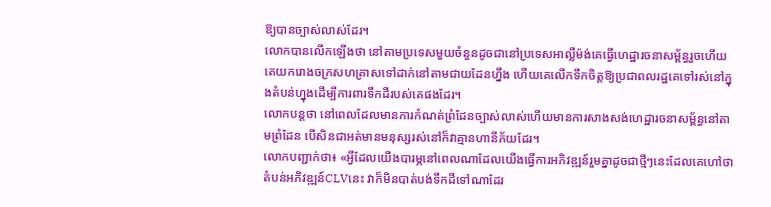ឱ្យបានច្បាស់លាស់ដែរ។
លោកបានលើកឡើងថា នៅតាមប្រទេសមួយចំនួនដូចជានៅប្រទេសអាល្លឺម៉ង់គេធ្វើហេដ្ឋារចនាសម្ព័ន្ធរួចហើយ គេយករោងចក្រសហគ្រាសទៅដាក់នៅតាមជាយដែនហ្នឹង ហើយគេលើកទឹកចិត្តឱ្យប្រជាពលរដ្ឋគេទៅរស់នៅក្នុងតំបន់ហ្នុងដើម្បីការពារទឹកដីរបស់គេផងដែរ។
លោកបន្តថា នៅពេលដែលមានការកំណត់ព្រំដែនច្បាស់លាស់ហើយមានការសាងសង់ហេដ្ឋារចនាសម្ព័ន្ធនៅតាមព្រំដែន បើសិនជាអត់មានមនុស្សរស់នៅក៏វាគ្មានហានីភ័យដែរ។
លោកបញ្ជាក់ថា៖ «អ្វីដែលយើងបារម្ភនៅពេលណាដែលយើងធ្វើការអភិវឌ្ឍន៍រួមគ្នាដូចជាថ្មីៗនេះដែលគេហៅថាតំបន់អភិវឌ្ឍន៍CLVនេះ វាក៏មិនបាត់បង់ទឹកដីទៅណាដែរ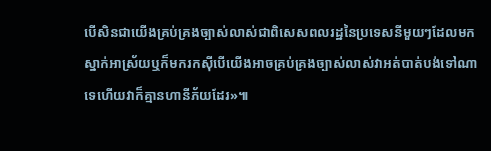បើសិនជាយើងគ្រប់គ្រងច្បាស់លាស់ជាពិសេសពលរដ្ឋនៃប្រទេសនីមួយៗដែលមកស្នាក់អាស្រ័យឬក៏មករកស៊ីបើយើងអាចគ្រប់គ្រងច្បាស់លាស់វាអត់បាត់បង់ទៅណាទេហើយវាក៏គ្មានហានីភ័យដែរ»៕